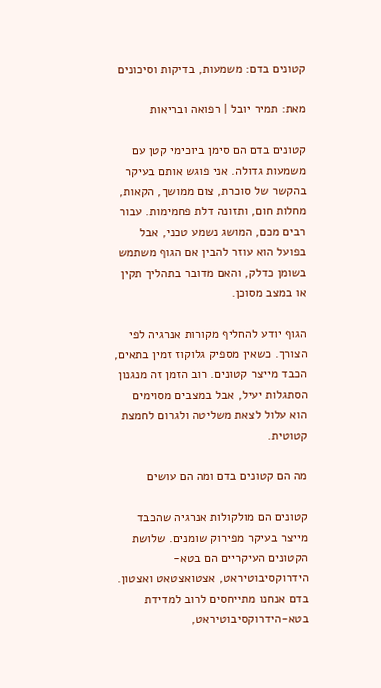קטונים בדם: משמעות, בדיקות וסיכונים

מאת: תמיר יובל | רפואה ובריאות

קטונים בדם הם סימן ביוכימי קטן עם משמעות גדולה. אני פוגש אותם בעיקר בהקשר של סוכרת, צום ממושך, הקאות, מחלות חום, ותזונה דלת פחמימות. עבור רבים מכם, המושג נשמע טכני, אבל בפועל הוא עוזר להבין אם הגוף משתמש בשומן כדלק, והאם מדובר בתהליך תקין או במצב מסוכן.

הגוף יודע להחליף מקורות אנרגיה לפי הצורך. כשאין מספיק גלוקוז זמין בתאים, הכבד מייצר קטונים. רוב הזמן זה מנגנון הסתגלות יעיל, אבל במצבים מסוימים הוא עלול לצאת משליטה ולגרום לחמצת קטוטית.

מה הם קטונים בדם ומה הם עושים

קטונים הם מולקולות אנרגיה שהכבד מייצר בעיקר מפירוק שומנים. שלושת הקטונים העיקריים הם בטא-הידרוקסיבוטיראט, אצטואצטאט ואצטון. בדם אנחנו מתייחסים לרוב למדידת בטא-הידרוקסיבוטיראט,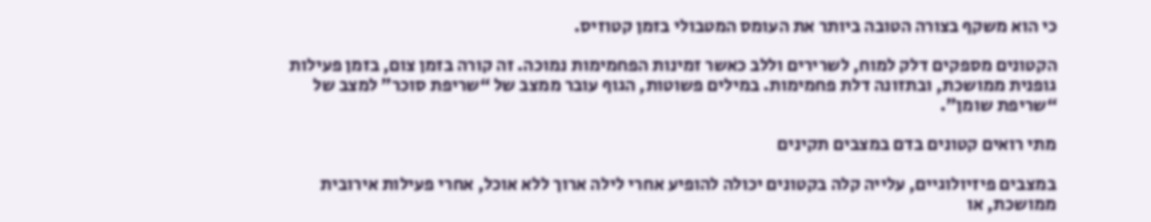כי הוא משקף בצורה הטובה ביותר את העומס המטבולי בזמן קטוזיס.

הקטונים מספקים דלק למוח, לשרירים וללב כאשר זמינות הפחמימות נמוכה. זה קורה בזמן צום, בזמן פעילות גופנית ממושכת, ובתזונה דלת פחמימות. במילים פשוטות, הגוף עובר ממצב של “שריפת סוכר” למצב של “שריפת שומן”.

מתי רואים קטונים בדם במצבים תקינים

במצבים פיזיולוגיים, עלייה קלה בקטונים יכולה להופיע אחרי לילה ארוך ללא אוכל, אחרי פעילות אירובית ממושכת, או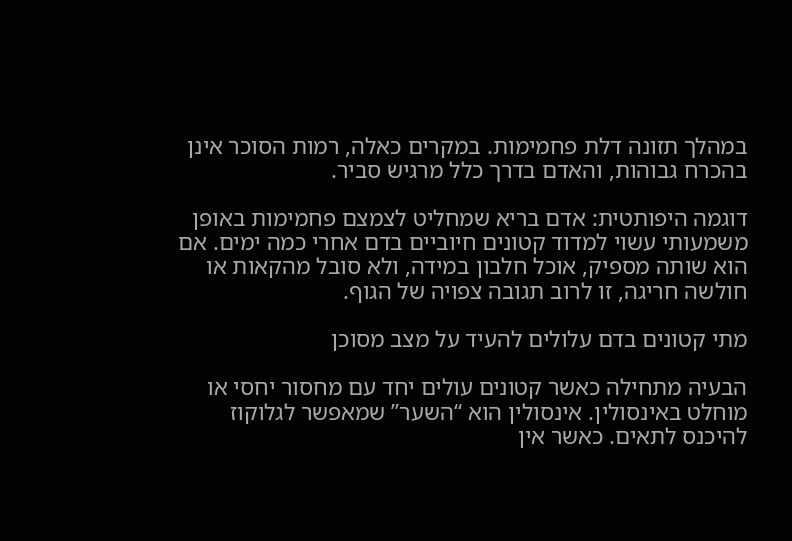במהלך תזונה דלת פחמימות. במקרים כאלה, רמות הסוכר אינן בהכרח גבוהות, והאדם בדרך כלל מרגיש סביר.

דוגמה היפותטית: אדם בריא שמחליט לצמצם פחמימות באופן משמעותי עשוי למדוד קטונים חיוביים בדם אחרי כמה ימים. אם הוא שותה מספיק, אוכל חלבון במידה, ולא סובל מהקאות או חולשה חריגה, זו לרוב תגובה צפויה של הגוף.

מתי קטונים בדם עלולים להעיד על מצב מסוכן

הבעיה מתחילה כאשר קטונים עולים יחד עם מחסור יחסי או מוחלט באינסולין. אינסולין הוא “השער” שמאפשר לגלוקוז להיכנס לתאים. כאשר אין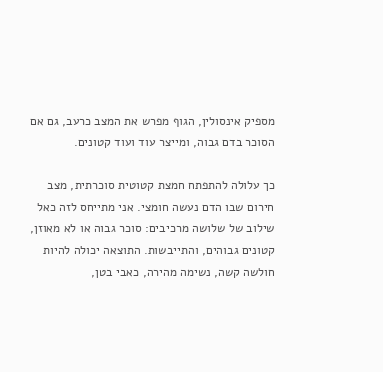מספיק אינסולין, הגוף מפרש את המצב כרעב, גם אם הסוכר בדם גבוה, ומייצר עוד ועוד קטונים.

כך עלולה להתפתח חמצת קטוטית סוכרתית, מצב חירום שבו הדם נעשה חומצי. אני מתייחס לזה כאל שילוב של שלושה מרכיבים: סוכר גבוה או לא מאוזן, קטונים גבוהים, והתייבשות. התוצאה יכולה להיות חולשה קשה, נשימה מהירה, כאבי בטן,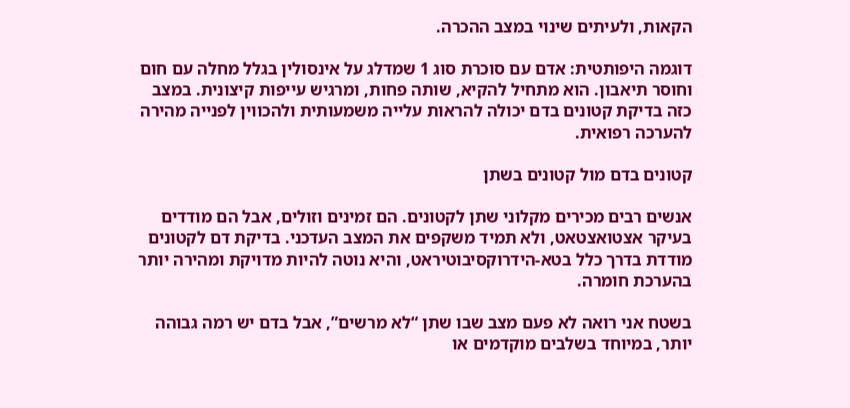הקאות, ולעיתים שינוי במצב ההכרה.

דוגמה היפותטית: אדם עם סוכרת סוג 1 שמדלג על אינסולין בגלל מחלה עם חום וחוסר תיאבון. הוא מתחיל להקיא, שותה פחות, ומרגיש עייפות קיצונית. במצב כזה בדיקת קטונים בדם יכולה להראות עלייה משמעותית ולהכווין לפנייה מהירה להערכה רפואית.

קטונים בדם מול קטונים בשתן

אנשים רבים מכירים מקלוני שתן לקטונים. הם זמינים וזולים, אבל הם מודדים בעיקר אצטואצטאט, ולא תמיד משקפים את המצב העדכני. בדיקת דם לקטונים מודדת בדרך כלל בטא-הידרוקסיבוטיראט, והיא נוטה להיות מדויקת ומהירה יותר בהערכת חומרה.

בשטח אני רואה לא פעם מצב שבו שתן “לא מרשים”, אבל בדם יש רמה גבוהה יותר, במיוחד בשלבים מוקדמים או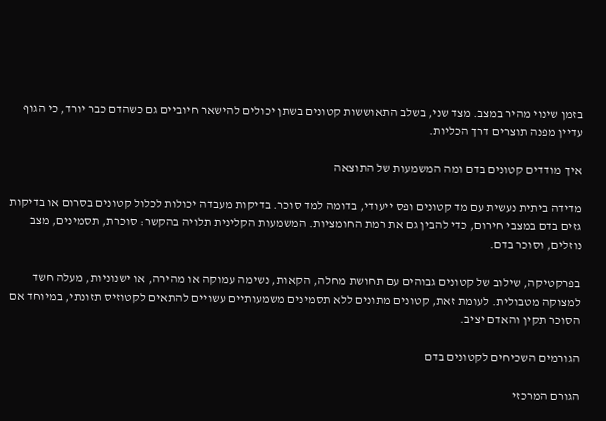בזמן שינוי מהיר במצב. מצד שני, בשלב התאוששות קטונים בשתן יכולים להישאר חיוביים גם כשהדם כבר יורד, כי הגוף עדיין מפנה תוצרים דרך הכליות.

איך מודדים קטונים בדם ומה המשמעות של התוצאה

מדידה ביתית נעשית עם מד קטונים ופס ייעודי, בדומה למד סוכר. בדיקות מעבדה יכולות לכלול קטונים בסרום או בדיקות גזים בדם במצבי חירום, כדי להבין גם את רמת החומציות. המשמעות הקלינית תלויה בהקשר: סוכרת, תסמינים, מצב נוזלים, וסוכר בדם.

בפרקטיקה, שילוב של קטונים גבוהים עם תחושת מחלה, הקאות, נשימה עמוקה או מהירה, או ישנוניות, מעלה חשד למצוקה מטבולית. לעומת זאת, קטונים מתונים ללא תסמינים משמעותיים עשויים להתאים לקטוזיס תזונתי, במיוחד אם הסוכר תקין והאדם יציב.

הגורמים השכיחים לקטונים בדם

הגורם המרכזי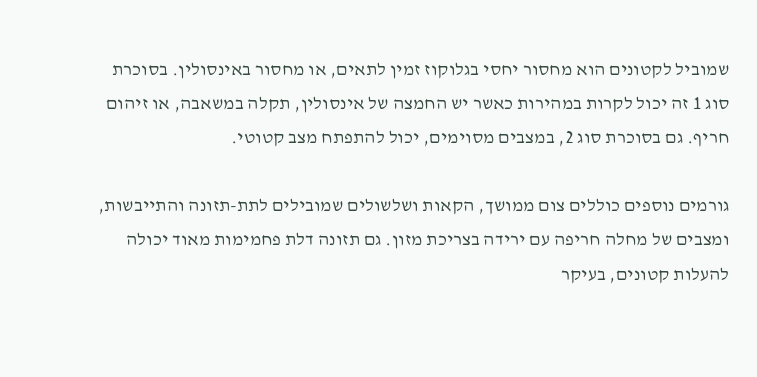שמוביל לקטונים הוא מחסור יחסי בגלוקוז זמין לתאים, או מחסור באינסולין. בסוכרת סוג 1 זה יכול לקרות במהירות כאשר יש החמצה של אינסולין, תקלה במשאבה, או זיהום חריף. גם בסוכרת סוג 2, במצבים מסוימים, יכול להתפתח מצב קטוטי.

גורמים נוספים כוללים צום ממושך, הקאות ושלשולים שמובילים לתת-תזונה והתייבשות, ומצבים של מחלה חריפה עם ירידה בצריכת מזון. גם תזונה דלת פחמימות מאוד יכולה להעלות קטונים, בעיקר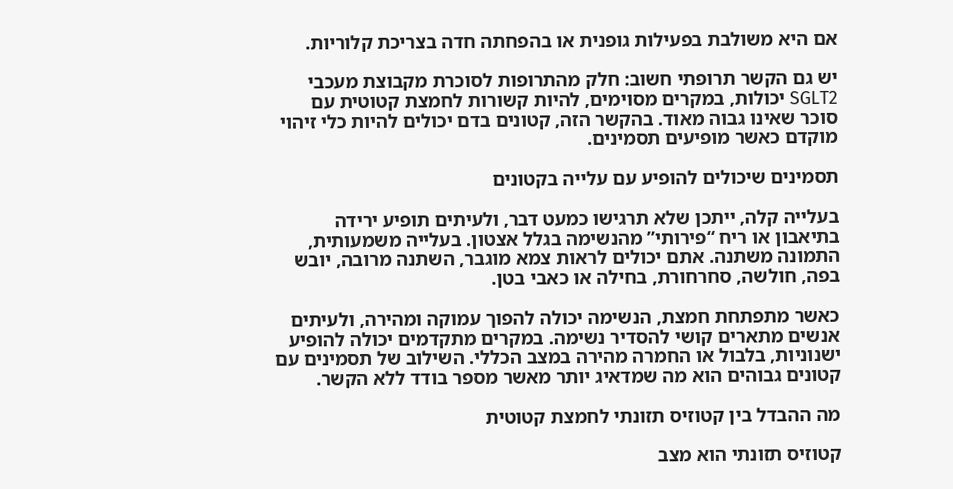אם היא משולבת בפעילות גופנית או בהפחתה חדה בצריכת קלוריות.

יש גם הקשר תרופתי חשוב: חלק מהתרופות לסוכרת מקבוצת מעכבי SGLT2 יכולות, במקרים מסוימים, להיות קשורות לחמצת קטוטית עם סוכר שאינו גבוה מאוד. בהקשר הזה, קטונים בדם יכולים להיות כלי זיהוי מוקדם כאשר מופיעים תסמינים.

תסמינים שיכולים להופיע עם עלייה בקטונים

בעלייה קלה, ייתכן שלא תרגישו כמעט דבר, ולעיתים תופיע ירידה בתיאבון או ריח “פירותי” מהנשימה בגלל אצטון. בעלייה משמעותית, התמונה משתנה. אתם יכולים לראות צמא מוגבר, השתנה מרובה, יובש בפה, חולשה, סחרחורת, בחילה או כאבי בטן.

כאשר מתפתחת חמצת, הנשימה יכולה להפוך עמוקה ומהירה, ולעיתים אנשים מתארים קושי להסדיר נשימה. במקרים מתקדמים יכולה להופיע ישנוניות, בלבול או החמרה מהירה במצב הכללי. השילוב של תסמינים עם קטונים גבוהים הוא מה שמדאיג יותר מאשר מספר בודד ללא הקשר.

מה ההבדל בין קטוזיס תזונתי לחמצת קטוטית

קטוזיס תזונתי הוא מצב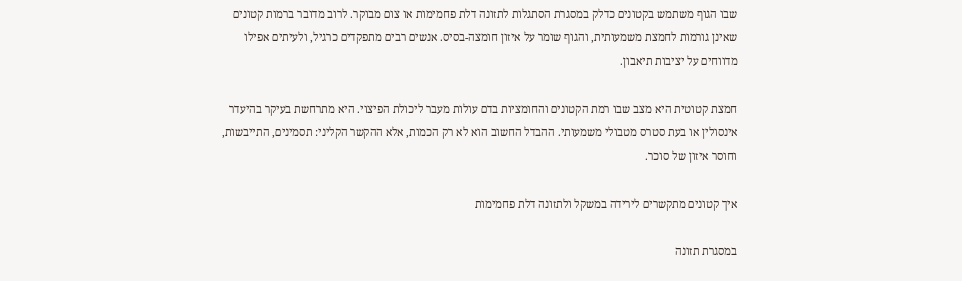שבו הגוף משתמש בקטונים כדלק במסגרת הסתגלות לתזונה דלת פחמימות או צום מבוקר. לרוב מדובר ברמות קטונים שאינן גורמות לחמצת משמעותית, והגוף שומר על איזון חומצה-בסיס. אנשים רבים מתפקדים כרגיל, ולעיתים אפילו מדווחים על יציבות תיאבון.

חמצת קטוטית היא מצב שבו רמת הקטונים והחומציות בדם עולות מעבר ליכולת הפיצוי. היא מתרחשת בעיקר בהיעדר אינסולין או בעת סטרס מטבולי משמעותי. ההבדל החשוב הוא לא רק הכמות, אלא ההקשר הקליני: תסמינים, התייבשות, וחוסר איזון של סוכר.

איך קטונים מתקשרים לירידה במשקל ולתזונה דלת פחמימות

במסגרת תזונה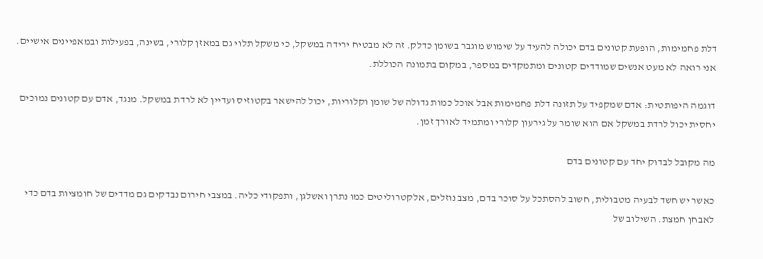דלת פחמימות, הופעת קטונים בדם יכולה להעיד על שימוש מוגבר בשומן כדלק. זה לא מבטיח ירידה במשקל, כי משקל תלוי גם במאזן קלורי, בשינה, בפעילות ובמאפיינים אישיים. אני רואה לא מעט אנשים שמודדים קטונים ומתמקדים במספר, במקום בתמונה הכוללת.

דוגמה היפותטית: אדם שמקפיד על תזונה דלת פחמימות אבל אוכל כמות גדולה של שומן וקלוריות, יכול להישאר בקטוזיס ועדיין לא לרדת במשקל. מנגד, אדם עם קטונים נמוכים יחסית יכול לרדת במשקל אם הוא שומר על גירעון קלורי ומתמיד לאורך זמן.

מה מקובל לבדוק יחד עם קטונים בדם

כאשר יש חשד לבעיה מטבולית, חשוב להסתכל על סוכר בדם, מצב נוזלים, אלקטרוליטים כמו נתרן ואשלגן, ותפקודי כליה. במצבי חירום נבדקים גם מדדים של חומציות בדם כדי לאבחן חמצת. השילוב של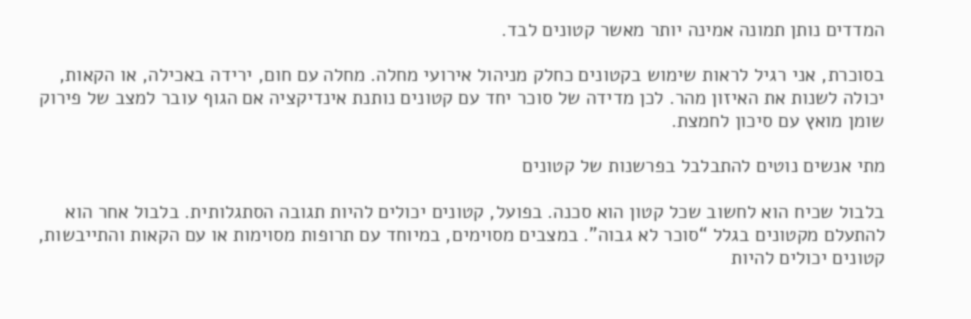המדדים נותן תמונה אמינה יותר מאשר קטונים לבד.

בסוכרת, אני רגיל לראות שימוש בקטונים כחלק מניהול אירועי מחלה. מחלה עם חום, ירידה באכילה, או הקאות, יכולה לשנות את האיזון מהר. לכן מדידה של סוכר יחד עם קטונים נותנת אינדיקציה אם הגוף עובר למצב של פירוק שומן מואץ עם סיכון לחמצת.

מתי אנשים נוטים להתבלבל בפרשנות של קטונים

בלבול שכיח הוא לחשוב שכל קטון הוא סכנה. בפועל, קטונים יכולים להיות תגובה הסתגלותית. בלבול אחר הוא להתעלם מקטונים בגלל “סוכר לא גבוה”. במצבים מסוימים, במיוחד עם תרופות מסוימות או עם הקאות והתייבשות, קטונים יכולים להיות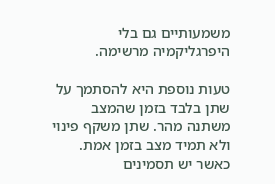משמעותיים גם בלי היפרגליקמיה מרשימה.

טעות נוספת היא להסתמך על שתן בלבד בזמן שהמצב משתנה מהר. שתן משקף פינוי ולא תמיד מצב בזמן אמת. כאשר יש תסמינים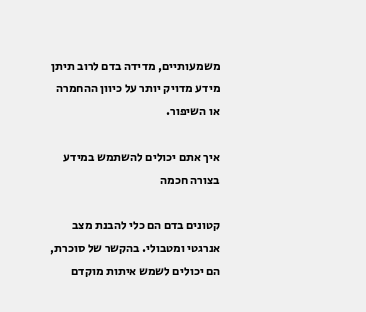משמעותיים, מדידה בדם לרוב תיתן מידע מדויק יותר על כיוון ההחמרה או השיפור.

איך אתם יכולים להשתמש במידע בצורה חכמה

קטונים בדם הם כלי להבנת מצב אנרגטי ומטבולי. בהקשר של סוכרת, הם יכולים לשמש איתות מוקדם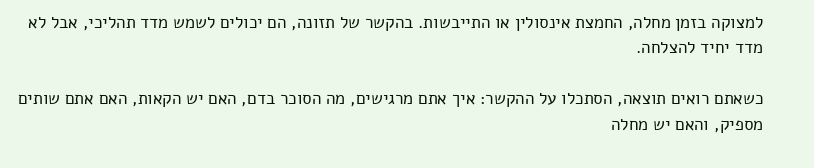למצוקה בזמן מחלה, החמצת אינסולין או התייבשות. בהקשר של תזונה, הם יכולים לשמש מדד תהליכי, אבל לא מדד יחיד להצלחה.

כשאתם רואים תוצאה, הסתכלו על ההקשר: איך אתם מרגישים, מה הסוכר בדם, האם יש הקאות, האם אתם שותים מספיק, והאם יש מחלה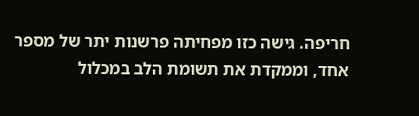חריפה. גישה כזו מפחיתה פרשנות יתר של מספר אחד, וממקדת את תשומת הלב במכלול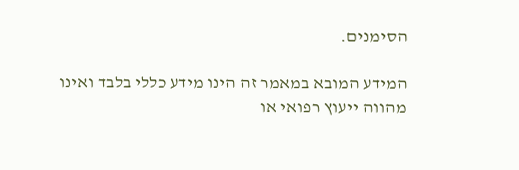הסימנים.

המידע המובא במאמר זה הינו מידע כללי בלבד ואינו מהווה ייעוץ רפואי או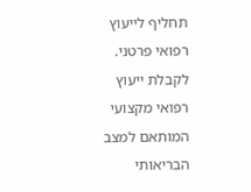תחליף לייעוץ רפואי פרטני. לקבלת ייעוץ רפואי מקצועי המותאם למצב הבריאותי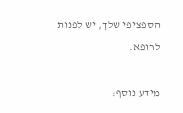הספציפי שלך, יש לפנות לרופא.

מידע נוסף: